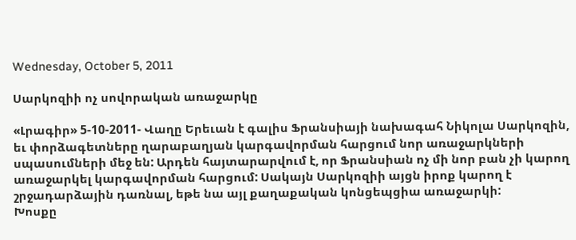Wednesday, October 5, 2011

Սարկոզիի ոչ սովորական առաջարկը

«Լրագիր» 5-10-2011- Վաղը Երեւան է գալիս Ֆրանսիայի նախագահ Նիկոլա Սարկոզին, եւ փորձագետները ղարաբաղյան կարգավորման հարցում նոր առաջարկների սպասումների մեջ են: Արդեն հայտարարվում է, որ Ֆրանսիան ոչ մի նոր բան չի կարող առաջարկել կարգավորման հարցում: Սակայն Սարկոզիի այցն իրոք կարող է շրջադարձային դառնալ, եթե նա այլ քաղաքական կոնցեպցիա առաջարկի:
Խոսքը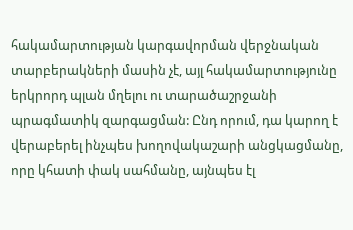հակամարտության կարգավորման վերջնական տարբերակների մասին չէ, այլ հակամարտությունը երկրորդ պլան մղելու ու տարածաշրջանի պրագմատիկ զարգացման: Ընդ որում, դա կարող է վերաբերել ինչպես խողովակաշարի անցկացմանը, որը կհատի փակ սահմանը, այնպես էլ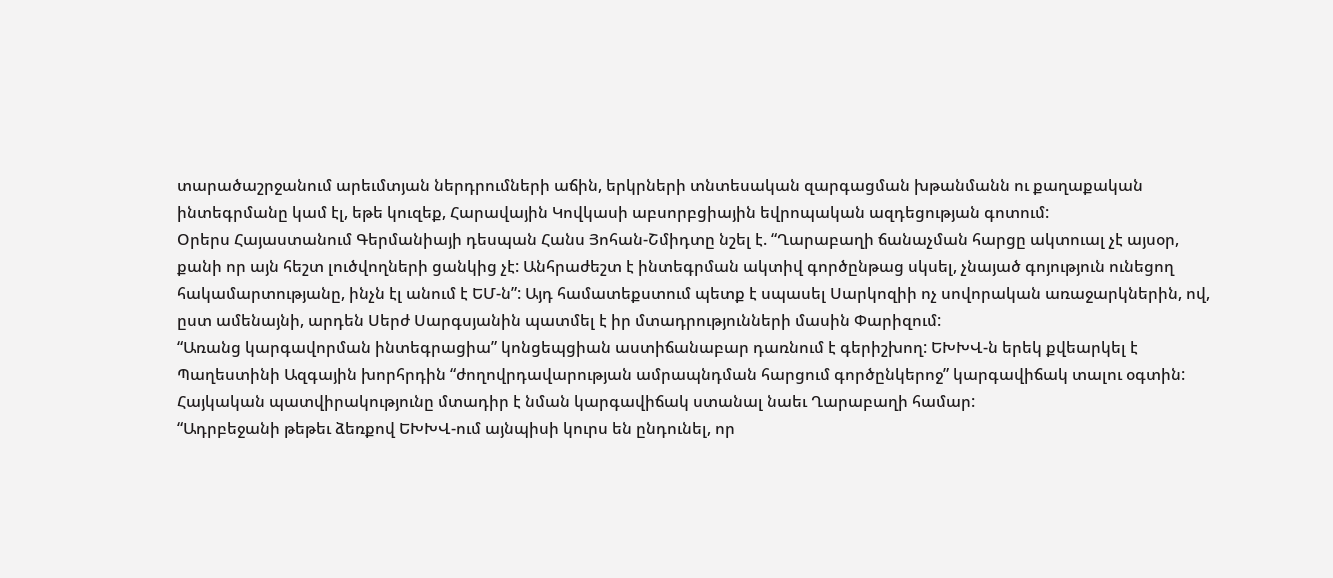տարածաշրջանում արեւմտյան ներդրումների աճին, երկրների տնտեսական զարգացման խթանմանն ու քաղաքական ինտեգրմանը կամ էլ, եթե կուզեք, Հարավային Կովկասի աբսորբցիային եվրոպական ազդեցության գոտում:
Օրերս Հայաստանում Գերմանիայի դեսպան Հանս Յոհան-Շմիդտը նշել է. “Ղարաբաղի ճանաչման հարցը ակտուալ չէ այսօր, քանի որ այն հեշտ լուծվողների ցանկից չէ: Անհրաժեշտ է ինտեգրման ակտիվ գործընթաց սկսել, չնայած գոյություն ունեցող հակամարտությանը, ինչն էլ անում է ԵՄ-ն”: Այդ համատեքստում պետք է սպասել Սարկոզիի ոչ սովորական առաջարկներին, ով, ըստ ամենայնի, արդեն Սերժ Սարգսյանին պատմել է իր մտադրությունների մասին Փարիզում:
“Առանց կարգավորման ինտեգրացիա” կոնցեպցիան աստիճանաբար դառնում է գերիշխող: ԵԽԽՎ-ն երեկ քվեարկել է Պաղեստինի Ազգային խորհրդին “ժողովրդավարության ամրապնդման հարցում գործընկերոջ” կարգավիճակ տալու օգտին: Հայկական պատվիրակությունը մտադիր է նման կարգավիճակ ստանալ նաեւ Ղարաբաղի համար:
“Ադրբեջանի թեթեւ ձեռքով ԵԽԽՎ-ում այնպիսի կուրս են ընդունել, որ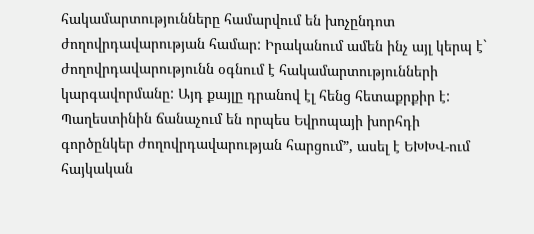հակամարտությունները համարվում են խոչընդոտ ժողովրդավարության համար: Իրականում ամեն ինչ այլ կերպ է` ժողովրդավարությունն օգնում է հակամարտությունների կարգավորմանը: Այդ քայլը դրանով էլ հենց հետաքրքիր է: Պաղեստինին ճանաչում են որպես Եվրոպայի խորհդի գործընկեր ժողովրդավարության հարցում”, ասել է ԵԽԽՎ-ում հայկական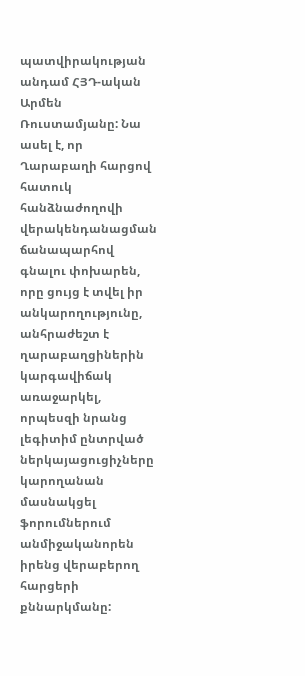պատվիրակության անդամ ՀՅԴ-ական Արմեն Ռուստամյանը: Նա ասել է, որ Ղարաբաղի հարցով հատուկ հանձնաժողովի վերակենդանացման ճանապարհով գնալու փոխարեն, որը ցույց է տվել իր անկարողությունը, անհրաժեշտ է ղարաբաղցիներին կարգավիճակ առաջարկել, որպեսզի նրանց լեգիտիմ ընտրված ներկայացուցիչները կարողանան մասնակցել ֆորումներում անմիջականորեն իրենց վերաբերող հարցերի քննարկմանը: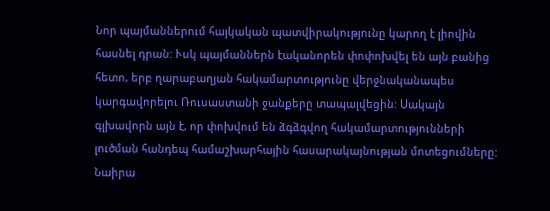Նոր պայմաններում հայկական պատվիրակությունը կարող է լիովին հասնել դրան: Ւսկ պայմաններն էականորեն փոփոխվել են այն բանից հետո, երբ ղարաբաղյան հակամարտությունը վերջնականապես կարգավորելու Ռուսաստանի ջանքերը տապալվեցին: Սակայն գլխավորն այն է, որ փոխվում են ձգձգվող հակամարտությունների լուծման հանդեպ համաշխարհային հասարակայնության մոտեցումները:
Նաիրա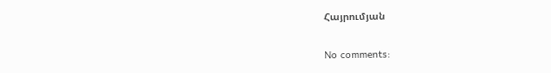Հայրումյան

No comments: